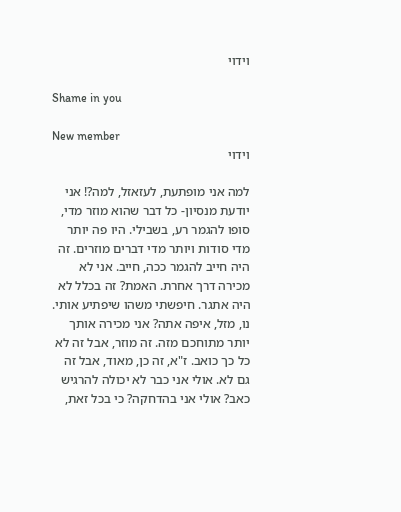וידוי

Shame in you

New member
וידוי

למה אני מופתעת, לעזאזל, למה?! אני יודעת מנסיון- כל דבר שהוא מוזר מדי, סופו להגמר רע, בשבילי. היו פה יותר מדי סודות ויותר מדי דברים מוזרים. זה היה חייב להגמר ככה, חייב. אני לא מכירה דרך אחרת. האמת? זה בכלל לא היה אתגר. חיפשתי משהו שיפתיע אותי. נו, מזל, איפה אתה? אני מכירה אותך יותר מתוחכם מזה. זה מוזר, אבל זה לא כל כך כואב. ז"א, זה כן, מאוד, אבל זה גם לא. אולי אני כבר לא יכולה להרגיש כאב? אולי אני בהדחקה? כי בכל זאת,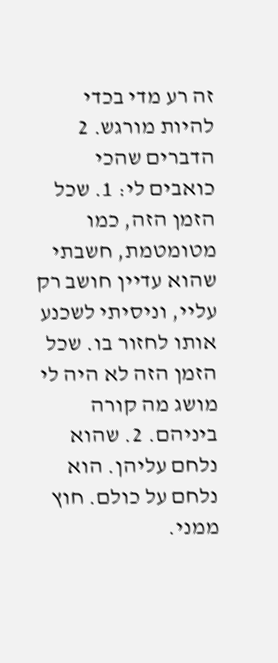זה רע מדי בכדי להיות מורגש. 2 הדברים שהכי כואבים לי: 1. שכל הזמן הזה, כמו מטומטמת, חשבתי שהוא עדיין חושב רק עליי, וניסיתי לשכנע אותו לחזור בו. שכל הזמן הזה לא היה לי מושג מה קורה ביניהם. 2. שהוא נלחם עליהן. הוא נלחם על כולם. חוץ ממני.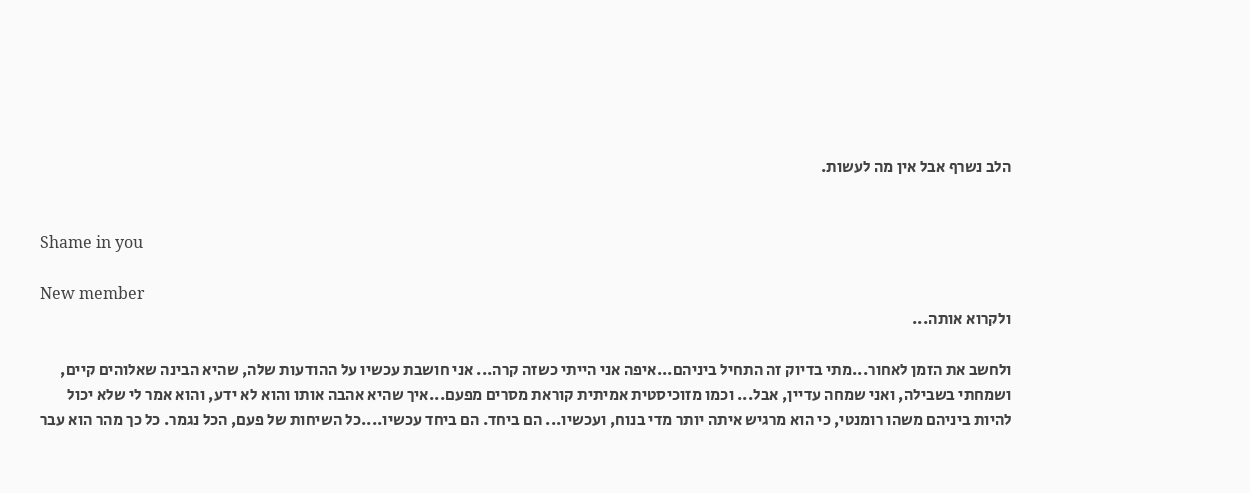הלב נשרף אבל אין מה לעשות.


Shame in you

New member
ולקרוא אותה...

ולחשב את הזמן לאחור...מתי בדיוק זה התחיל ביניהם...איפה אני הייתי כשזה קרה... אני חושבת עכשיו על ההודעות שלה, שהיא הבינה שאלוהים קיים, ושמחתי בשבילה, ואני שמחה עדיין, אבל... וכמו מזוכיסטית אמיתית קוראת מסרים מפעם...איך שהיא אהבה אותו והוא לא ידע, והוא אמר לי שלא יכול להיות ביניהם משהו רומנטי, כי הוא מרגיש איתה יותר מדי בנוח, ועכשיו... הם ביחד. הם ביחד עכשיו....כל השיחות של פעם, הכל נגמר. כל כך מהר הוא עבר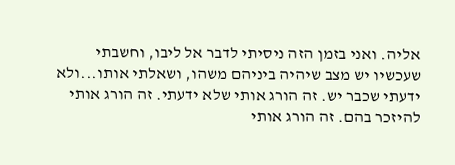אליה. ואני בזמן הזה ניסיתי לדבר אל ליבו, וחשבתי שעכשיו יש מצב שיהיה ביניהם משהו, ושאלתי אותו...ולא ידעתי שכבר יש. זה הורג אותי שלא ידעתי. זה הורג אותי להיזכר בהם. זה הורג אותי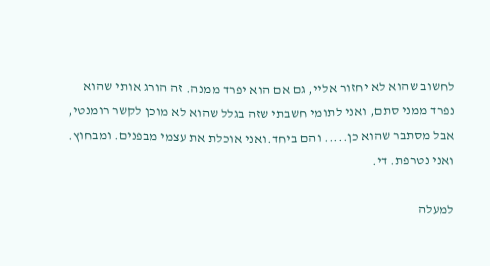לחשוב שהוא לא יחזור אליי, גם אם הוא יפרד ממנה. זה הורג אותי שהוא נפרד ממני סתם, ואני לתומי חשבתי שזה בגלל שהוא לא מוכן לקשר רומנטי, אבל מסתבר שהוא כן..... והם ביחד.ואני אוכלת את עצמי מבפנים. ומבחוץ. ואני נטרפת. די.

למעלה